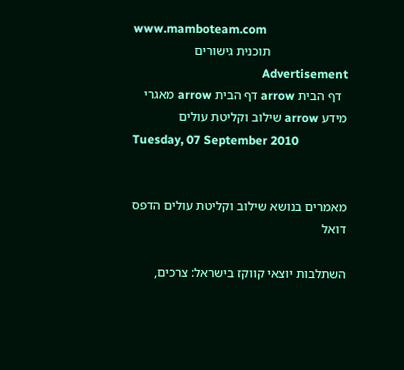www.mamboteam.com
                        תוכנית גישורים                     Advertisement
  דף הבית arrow דף הבית arrow מאגרי מידע arrow שילוב וקליטת עולים
Tuesday, 07 September 2010


מאמרים בנושא שילוב וקליטת עולים הדפס דואל

השתלבות יוצאי קווקז בישראל: צרכים,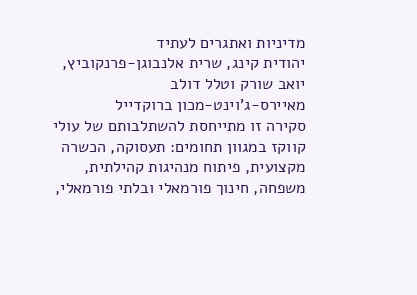מדיניות ואתגרים לעתיד
יהודית קינג, שרית אלנבוגן-פרנקוביץ, יואב שורק וטלל דולב
מאיירס-ג'וינט-מכון ברוקדייל
סקירה זו מתייחסת להשתלבותם של עולי קווקז במגוון תחומים: תעסוקה, הכשרה מקצועית, פיתוח מנהיגות קהילתית, משפחה, חינוך פורמאלי ובלתי פורמאלי,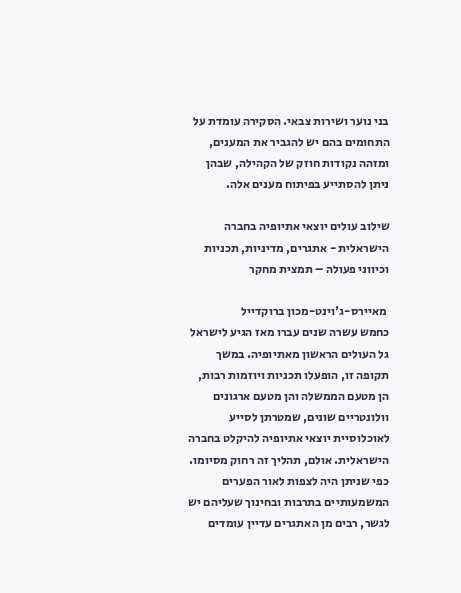בני נוער ושירות צבאי. הסקירה עומדת על התחומים בהם יש להגביר את המענים, ומזהה נקודות חוזק של הקהילה, שבהן ניתן להסתייע בפיתוח מענים אלה.

שילוב עולים יוצאי אתיופיה בחברה הישראלית - אתגרים, מדיניות, תכניות וכיווני פעולה – תמצית מחקר

 מאיירס-ג'וינט-מכון ברוקדייל
כחמש עשרה שנים עברו מאז הגיע לישראל גל העולים הראשון מאתיופיה. במשך תקופה זו, הופעלו תכניות ויוזמות רבות, הן מטעם הממשלה והן מטעם ארגונים וולונטריים שונים, שמטרתן לסייע לאוכלוסיית יוצאי אתיופיה להיקלט בחברה הישראלית. אולם, תהליך זה רחוק מסיומו. כפי שניתן היה לצפות לאור הפערים המשמעותיים בתרבות ובחינוך שעליהם יש לגשר, רבים מן האתגרים עדיין עומדים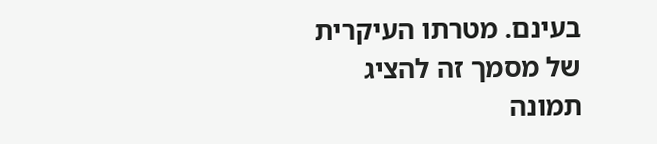בעינם. מטרתו העיקרית של מסמך זה להציג תמונה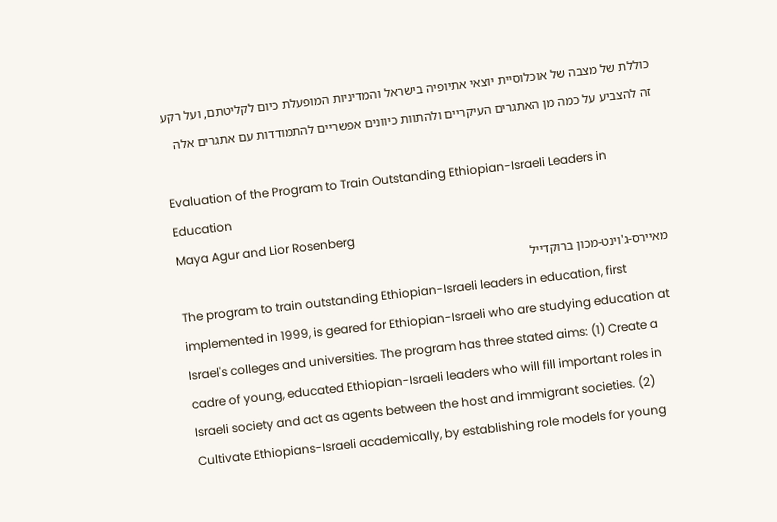כוללת של מצבה של אוכלוסיית יוצאי אתיופיה בישראל והמדיניות המופעלת כיום לקליטתם, ועל רקע זה להצביע על כמה מן האתגרים העיקריים ולהתוות כיוונים אפשריים להתמודדות עם אתגרים אלה

Evaluation of the Program to Train Outstanding Ethiopian-Israeli Leaders in Education
Maya Agur and Lior Rosenberg
מאיירס-ג'וינט-מכון ברוקדייל
The program to train outstanding Ethiopian-Israeli leaders in education, first implemented in 1999, is geared for Ethiopian-Israeli who are studying education at Israel's colleges and universities. The program has three stated aims: (1) Create a cadre of young, educated Ethiopian-Israeli leaders who will fill important roles in Israeli society and act as agents between the host and immigrant societies. (2) Cultivate Ethiopians-Israeli academically, by establishing role models for young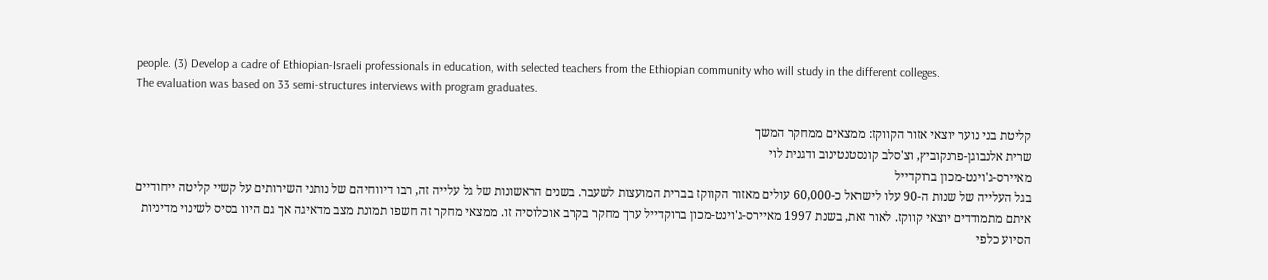people. (3) Develop a cadre of Ethiopian-Israeli professionals in education, with selected teachers from the Ethiopian community who will study in the different colleges.
The evaluation was based on 33 semi-structures interviews with program graduates.

קליטת בני נוער יוצאי אזור הקווקז: ממצאים ממחקר המשך
שרית אלנבוגן-פרנקוביץ, וצ'סלב קונסטנטינוב ודגנית לוי
מאיירס-ג'וינט-מכון ברוקדייל
בגל העלייה של שנות ה-90 עלו לישראל כ-60,000 עולים מאזור הקווקז בברית המועצות לשעבר. בשנים הראשונות של גל עלייה זה, רבו דיווחיהם של נותני השירותים על קשיי קליטה ייחודיים איתם מתמודדים יוצאי קווקז. לאור זאת, בשנת 1997 מאיירס-ג'וינט-מכון ברוקדייל ערך מחקר בקרב אוכלוסיה זו. ממצאי מחקר זה חשפו תמונת מצב מדאיגה אך גם היוו בסיס לשינוי מדיניות הסיוע כלפי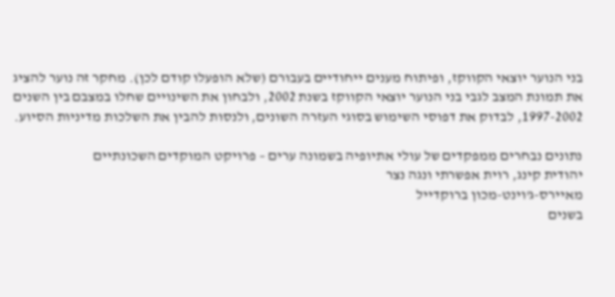בני הנוער יוצאי הקווקז, ופיתוח מענים ייחודיים בעבורם (שלא הופעלו קודם לכן). מחקר זה נוער להציג את תמונת המצב לגבי בני הנוער יוצאי הקווקז בשנת 2002, ולבחון את השינויים שחלו במצבם בין השנים 1997-2002, לבדוק את דפוסי השימוש בסוגי העזרה השונים, ולנסות להבין את השלכות מדיניות הסיוע.

נתונים נבחרים ממפקדים של עולי אתיופיה בשמונה ערים – פרויקט המוקדים השכונתיים
יהודית קינג, רוית אפשרתי ונגה נצר
מאיירס-ג'וינט-מכון ברוקדייל
בשנים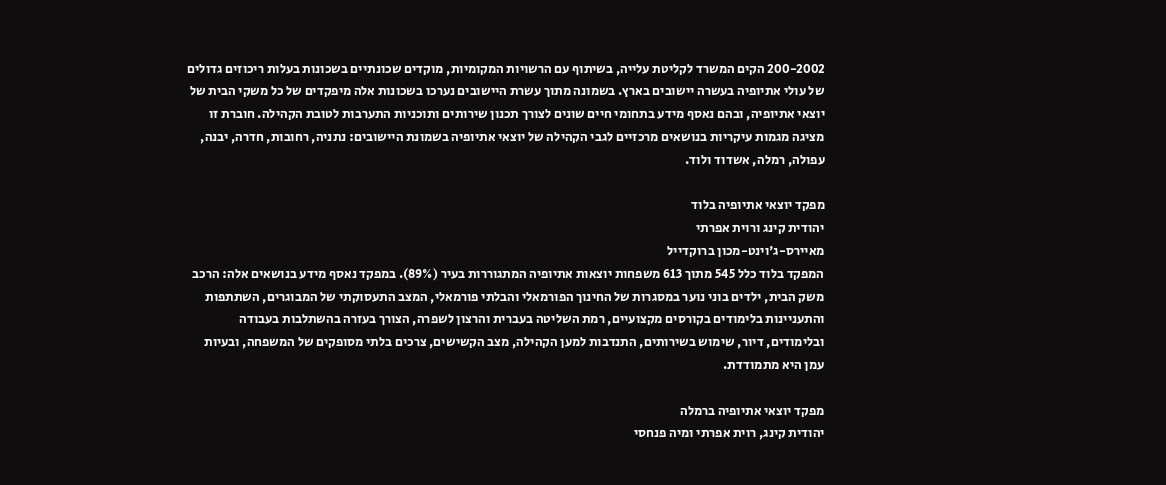200-2002 הקים המשרד לקליטת עלייה, בשיתוף עם הרשויות המקומיות, מוקדים שכונתיים בשכונות בעלות ריכוזים גדולים של עולי אתיופיה בעשרה יישובים בארץ. בשמונה מתוך עשרת היישובים נערכו בשכונות אלה מיפקדים של כל משקי הבית של יוצאי אתיופיה, ובהם נאסף מידע בתחומי חיים שונים לצורך תכנון שירותים ותוכניות התערבות לטובת הקהילה. חוברת זו מציגה מגמות עיקריות בנושאים מרכזיים לגבי הקהילה של יוצאי אתיופיה בשמונת היישובים: נתניה, רחובות, חדרה, יבנה, עפולה, רמלה, אשדוד ולוד.

מפקד יוצאי אתיופיה בלוד
יהודית קינג ורוית אפרתי
מאיירס-ג'וינט-מכון ברוקדייל
המפקד בלוד כלל 545 מתוך 613 משפחות יוצאות אתיופיה המתגוררות בעיר (89%). במפקד נאסף מידע בנושאים אלה: הרכב משק הבית, ילדים בוני נוער במסגרות של החינוך הפורמאלי והבלתי פורמאלי, המצב התעסוקתי של המבוגרים, השתתפות והתעניינות בלימודים בקורסים מקצועיים, רמת השליטה בעברית והרצון לשפרה, הצורך בעזרה בהשתלבות בעבודה ובלימודים, דיור, שימוש בשירותים, התנדבות למען הקהילה, מצב הקשישים, צרכים בלתי מסופקים של המשפחה, ובעיות עמן היא מתמודדת.

מפקד יוצאי אתיופיה ברמלה
יהודית קינג, רוית אפרתי ומיה פנחסי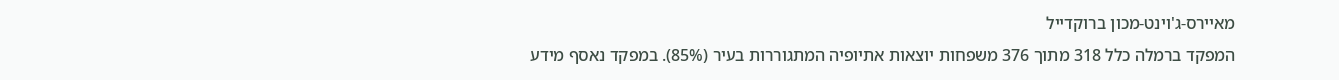מאיירס-ג'וינט-מכון ברוקדייל
המפקד ברמלה כלל 318 מתוך 376 משפחות יוצאות אתיופיה המתגוררות בעיר (85%). במפקד נאסף מידע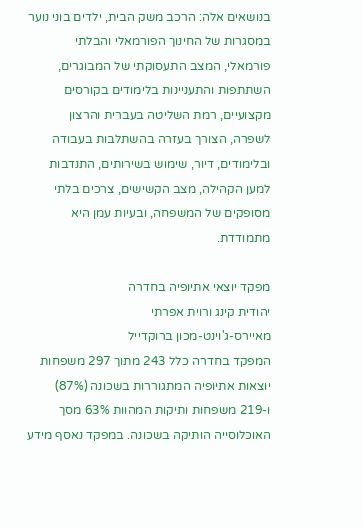בנושאים אלה: הרכב משק הבית, ילדים בוני נוער במסגרות של החינוך הפורמאלי והבלתי פורמאלי, המצב התעסוקתי של המבוגרים, השתתפות והתעניינות בלימודים בקורסים מקצועיים, רמת השליטה בעברית והרצון לשפרה, הצורך בעזרה בהשתלבות בעבודה ובלימודים, דיור, שימוש בשירותים, התנדבות למען הקהילה, מצב הקשישים, צרכים בלתי מסופקים של המשפחה, ובעיות עמן היא מתמודדת.

מפקד יוצאי אתיופיה בחדרה
יהודית קינג ורוית אפרתי
מאיירס-ג'וינט-מכון ברוקדייל
המפקד בחדרה כלל 243 מתוך 297 משפחות יוצאות אתיופיה המתגוררות בשכונה (87%) ו-219 משפחות ותיקות המהוות 63% מסך האוכלוסייה הותיקה בשכונה. במפקד נאסף מידע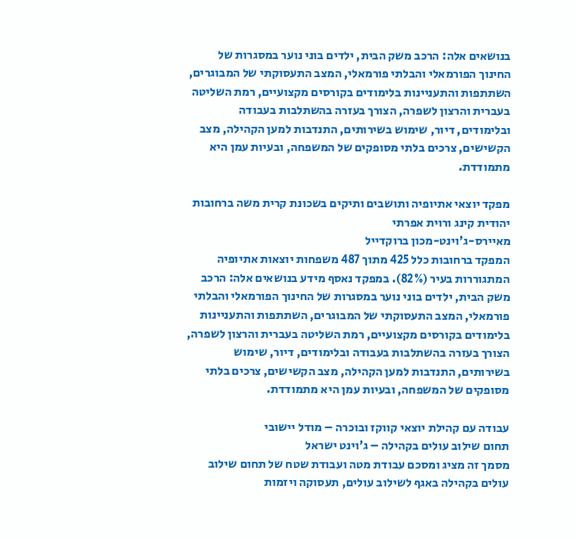בנושאים אלה: הרכב משק הבית, ילדים בוני נוער במסגרות של החינוך הפורמאלי והבלתי פורמאלי, המצב התעסוקתי של המבוגרים, השתתפות והתעניינות בלימודים בקורסים מקצועיים, רמת השליטה בעברית והרצון לשפרה, הצורך בעזרה בהשתלבות בעבודה ובלימודים, דיור, שימוש בשירותים, התנדבות למען הקהילה, מצב הקשישים, צרכים בלתי מסופקים של המשפחה, ובעיות עמן היא מתמודדת.

מפקד יוצאי אתיופיה ותושבים ותיקים בשכונת קרית משה ברחובות
יהודית קינג ורוית אפרתי
מאיירס-ג'וינט-מכון ברוקדייל
המפקד ברחובות כלל 425 מתוך 487 משפחות יוצאות אתיופיה המתגוררות בעיר (82%). במפקד נאסף מידע בנושאים אלה: הרכב משק הבית, ילדים בוני נוער במסגרות של החינוך הפורמאלי והבלתי פורמאלי, המצב התעסוקתי של המבוגרים, השתתפות והתעניינות בלימודים בקורסים מקצועיים, רמת השליטה בעברית והרצון לשפרה, הצורך בעזרה בהשתלבות בעבודה ובלימודים, דיור, שימוש בשירותים, התנדבות למען הקהילה, מצב הקשישים, צרכים בלתי מסופקים של המשפחה, ובעיות עמן היא מתמודדת.

עבודה עם קהילת יוצאי קווקז ובוכרה – מודל יישובי
תחום שילוב עולים בקהילה – ג'וינט ישראל
מסמך זה מציג ומסכם עבודת מטה ועבודת שטח של תחום שילוב עולים בקהילה באגף לשילוב עולים, תעסוקה ויזמות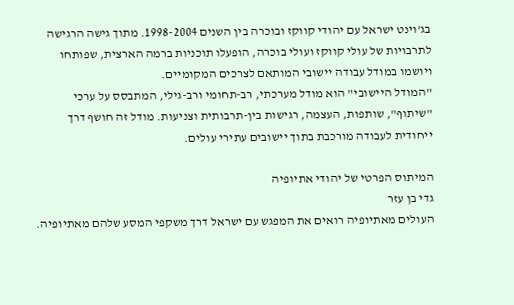בג'וינט ישראל עם יהודי קווקז ובוכרה בין השנים 1998-2004. מתוך גישה הרגישה לתרבויות של עולי קווקז ועולי בוכרה, הופעלו תוכניות ברמה הארצית, שפותחו ויושמו במודל עבודה יישובי המותאם לצרכים המקומיים.
"המודל היישובי" הוא מודל מערכתי, רב-תחומי ורב-גילי, המתבסס על ערכי "שיתוף", שותפות, העצמה, רגישות בין-תרבותית וצניעות. מודל זה חושף דרך ייחודית לעבודה מורכבת בתוך יישובים עתירי עולים.

המיתוס הפרטי של יהודי אתיופיה
גדי בן עזר
העולים מאתיופיה רואים את המפגש עם ישראל דרך משקפי המסע שלהם מאתיופיה.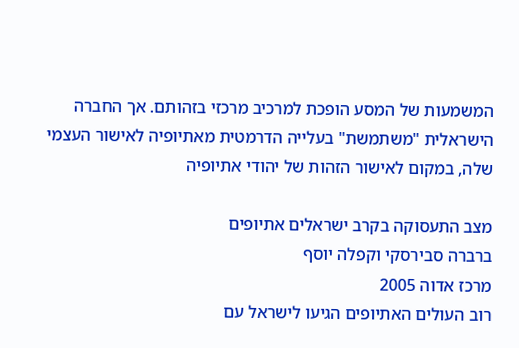המשמעות של המסע הופכת למרכיב מרכזי בזהותם. אך החברה הישראלית "משתמשת" בעלייה הדרמטית מאתיופיה לאישור העצמי שלה, במקום לאישור הזהות של יהודי אתיופיה

מצב התעסוקה בקרב ישראלים אתיופים
ברברה סבירסקי וקפלה יוסף
מרכז אדוה 2005
רוב העולים האתיופים הגיעו לישראל עם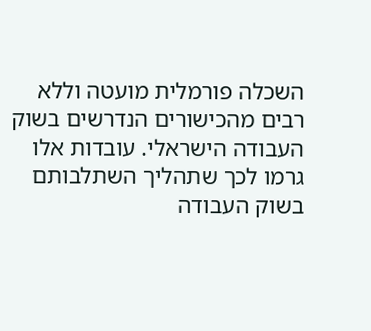השכלה פורמלית מועטה וללא רבים מהכישורים הנדרשים בשוק העבודה הישראלי. עובדות אלו גרמו לכך שתהליך השתלבותם בשוק העבודה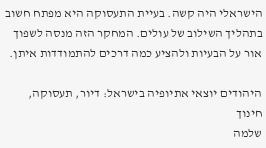הישראלי היה קשה. בעיית התעסוקה היא מפתח חשוב בתהליך השילוב של עולים. המחקר הזה מנסה לשפוך אור על הבעיות ולהציע כמה דרכים להתמודדות איתן.

היהודים יוצאי אתיופיה בישראל: דיור, תעסוקה, חינוך
שלמה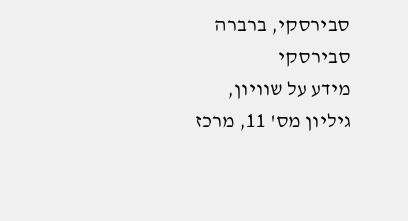סבירסקי, ברברה סבירסקי
מידע על שוויון, גיליון מס' 11, מרכז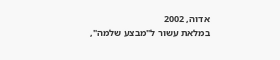אדוה, 2002
במלאת עשור ל"מבצע שלמה",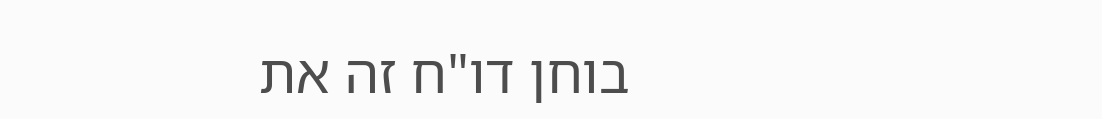בוחן דו"ח זה את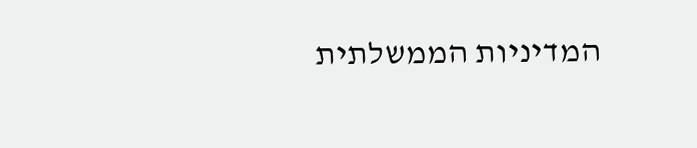המדיניות הממשלתית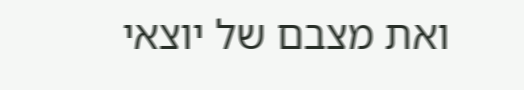ואת מצבם של יוצאי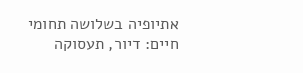אתיופיה בשלושה תחומי חיים: דיור, תעסוקה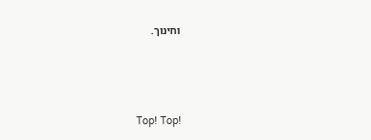וחינוך.





Top! Top!